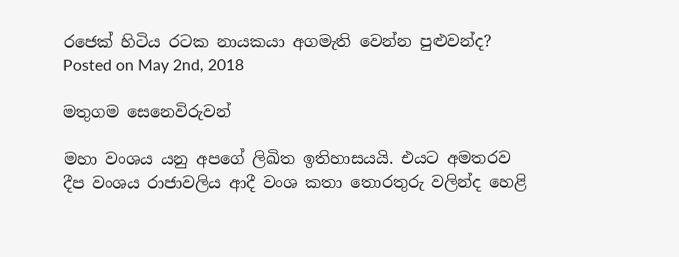රජෙක් හිටිය රටක නායකයා අගමැති වෙන්න පුළුවන්ද?
Posted on May 2nd, 2018

මතුගම සෙනෙවිරුවන්

මහා වංශය යනු අපගේ ලිඛිත ඉතිහාසයයි. එයට අමතරව දීප වංශය රාජාවලිය ආදී වංශ කතා තොරතුරු වලින්ද හෙළි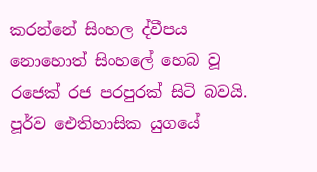කරන්නේ සිංහල ද්වීපය නොහොත් සිංහලේ හෙබ වූ රජෙක් රජ පරපුරක් සිටි බවයි. පූර්ව ඓතිහාසික යුගයේ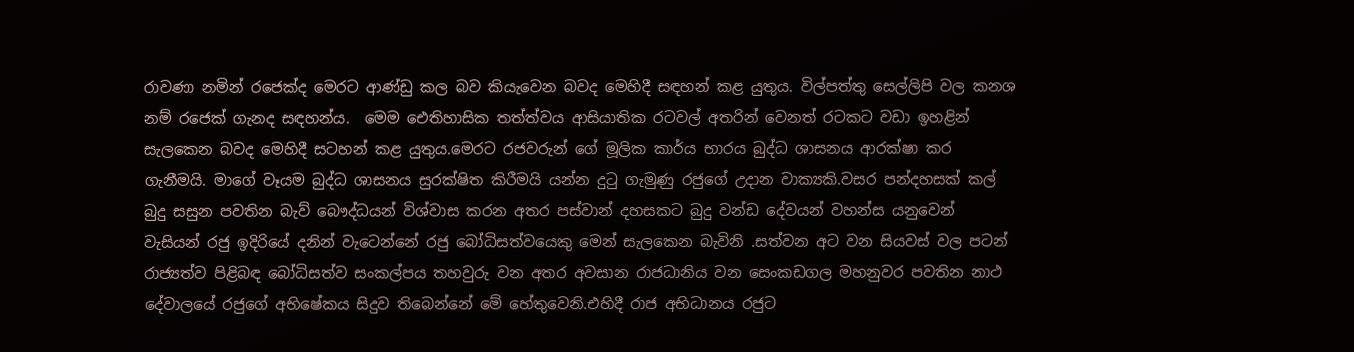රාවණා නමින් රජෙක්ද මෙරට ආණ්ඩු කල බව කියැවෙන බවද මෙහිදී සඳහන් කළ යුතුය. විල්පත්තු සෙල්ලිපි වල කනශ නම් රජෙක් ගැනද සඳහන්ය.  මෙම ඓතිහාසික තත්ත්වය ආසියාතික රටවල් අතරින් වෙනත් රටකට වඩා ඉහළින් සැලකෙන බවද මෙහිදී සටහන් කළ යුතුය.මෙරට රජවරුන් ගේ මූලික කාර්ය භාරය බුද්ධ ශාසනය ආරක්ෂා කර ගැනීමයි. මාගේ වෑයම බුද්ධ ශාසනය සුරක්ෂිත කිරීමයි යන්න දුටු ගැමුණු රජුගේ උදාන වාක්‍යකි.වසර පන්දහසක් කල් බුදු සසුන පවතින බැව් බෞද්ධයන් විශ්වාස කරන අතර පස්වාන් දහසකට බුදු වන්ඩ දේවයන් වහන්ස යනුවෙන් වැසියන් රජු ඉදිරියේ දනින් වැටෙන්නේ රජු බෝධිසත්වයෙකු මෙන් සැලකෙන බැවිනි .සත්වන අට වන සියවස් වල පටන් රාජ්‍යත්ව පිළිබඳ බෝධිසත්ව සංකල්පය තහවුරු වන අතර අවසාන රාජධානිය වන සෙංකඩගල මහනුවර පවතින නාථ දේවාලයේ රජුගේ අභිෂේකය සිදුව තිබෙන්නේ මේ හේතුවෙනි.එහිදී රාජ අභිධානය රජුට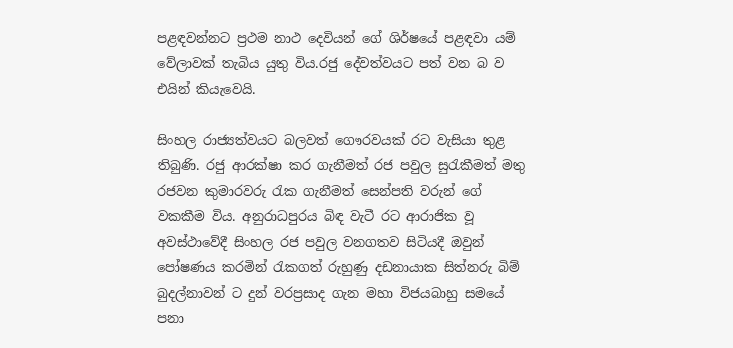පළඳවන්නට ප්‍රථම නාථ දෙවියන් ගේ ශිර්ෂයේ පළඳවා යම් වේලාවක් තැබිය යුතු විය.රජු දේවත්වයට පත් වන බ ව එයින් කියැවෙයි.

සිංහල රාජ්‍යත්වයට බලවත් ගෞරවයක් රට වැසියා තුළ තිබුණි. රජු ආරක්ෂා කර ගැනීමත් රජ පවුල සුරැකීමත් මතු රජවන කුමාරවරු රැක ගැනීමත් සෙන්පති වරුන් ගේ වකකීම විය. අනුරාධපුරය බිඳ වැටී රට ආරාජික වූ අවස්ථාවේදී සිංහල රජ පවුල වනගතව සිටියදී ඔවුන් පෝෂණය කරමින් රැකගත් රුහුණු දඩනායාක සිත්නරු බිම් බුදල්නාවන් ට දුන් වරප්‍රසාද ගැන මහා විජයබාහු සමයේ  පනා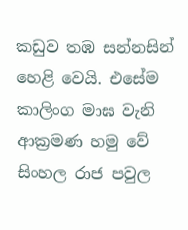කඩුව තඹ සන්නසින් හෙළි වෙයි. එසේම කාලිංග මාඝ වැනි ආක්‍රමණ හමු වේ සිංහල රාජ පවුල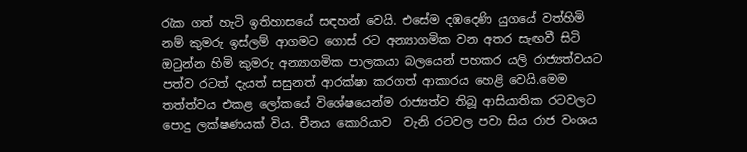රැක ගත් හැටි ඉතිහාසයේ සඳහන් වෙයි. එසේම දඹදෙණි යුගයේ වත්හිමි නම් කුමරු ඉස්ලම් ආගමට ගොස් රට අන්‍යාගමික වන අතර සැඟවී සිටි ඔටුන්න හිමි කුමරු අන්‍යාගමික පාලකයා බලයෙන් පහකර යලි රාජ්‍යත්වයට පත්ව රටත් දැයත් සසුනත් ආරක්ෂා කරගත් ආකාරය හෙළි වෙයි.මෙම තත්ත්වය එකළ ලෝකයේ විශේෂයෙන්ම රාජ්‍යත්ව තිබූ ආසියාතික රටවලට පොදු ලක්ෂණයක් විය. චීනය කොරියාව  වැනි රටවල පවා සිය රාජ වංශය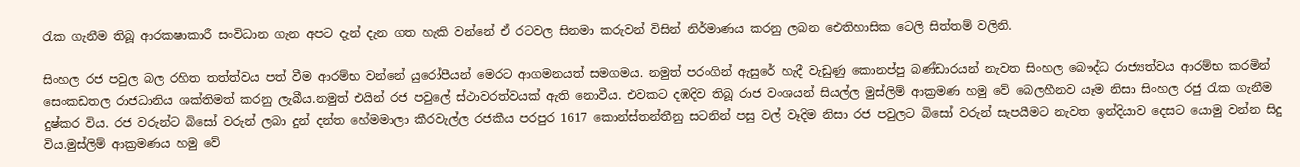රැක ගැනීම තිබූ ආරකෂාකාරී සංවිධාන ගැන අපට දැන් දැන ගත හැකි වන්නේ ඒ රටවල සිනමා කරුවන් විසින් නිර්මාණය කරනු ලබන ඓතිහාසික ටෙලි සිත්තම් වලිනි.

සිංහල රජ පවුල බල රහිත තත්ත්වය පත් වීම ආරම්භ වන්නේ යුරෝපීයන් මෙරට ආගමනයත් සමගමය. නමුත් පරංගින් ඇසුරේ හැදී වැඩුණු කොනප්පු බණ්ඩාරයන් නැවත සිංහල බෞද්ධ රාජ්‍යත්වය ආරම්භ කරමින් සෙංකඩතල රාජධානිය ශක්තිමත් කරනු ලැබීය.නමුත් එයින් රජ පවුලේ ස්ථාවරත්වයක් ඇති නොවීය. එවකට දඹදිව තිබූ රාජ වංශයන් සියල්ල මුස්ලිම් ආක්‍රමණ හමු වේ බෙලහීනව යෑම නිසා සිංහල රජු රැක ගැනීම දුෂ්කර විය. රජ වරුන්ට බිසෝ වරුන් ලබා දුන් දන්ත හේමමාලා කීරවැල්ල රජකීය පරපුර 1617 කොන්ස්තන්තීනු සටනින් පසු වල් වෑදිම නිසා රජ පවුලට බිසෝ වරුන් සැපයීමට නැවත ඉන්දියාව දෙසට යොමු වන්න සිදු විය.මුස්ලිම් ආක්‍රමණය හමු වේ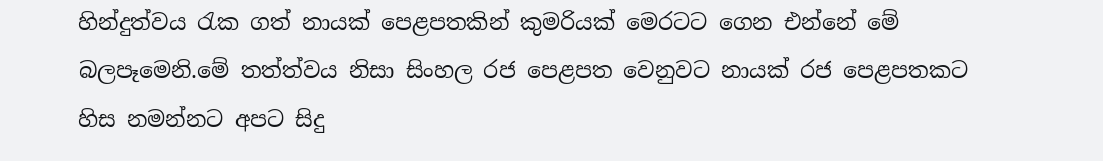හින්දුත්වය රැක ගත් නායක් පෙළපතකින් කුමරියක් මෙරටට ගෙන එන්නේ මේ බලපෑමෙනි.මේ තත්ත්වය නිසා සිංහල රජ පෙළපත වෙනුවට නායක් රජ පෙළපතකට හිස නමන්නට අපට සිදු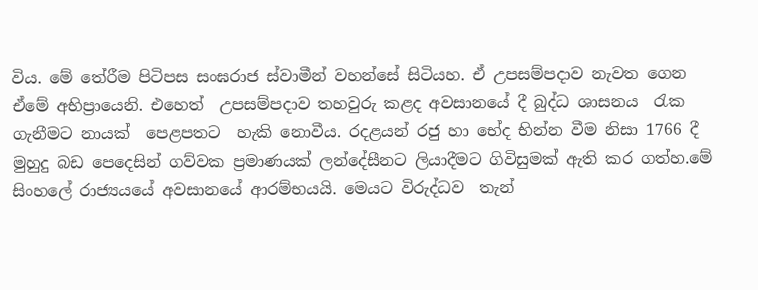විය. මේ තේරීම පිටිපස සංඝරාජ ස්වාමීන් වහන්සේ සිටියහ. ඒ උපසම්පදාව නැවත ගෙන ඒමේ අභිප්‍රායෙනි. එහෙත්  උපසම්පදාව තහවුරු කළද අවසානයේ දී බුද්ධ ශාසනය  රැක ගැනීමට නායක්  පෙළපතට  හැකි නොවීය. රදළයන් රජු හා භේද භින්න වීම නිසා 1766 දී මුහුදු බඩ පෙදෙසින් ගව්වක ප්‍රමාණයක් ලන්දේසීනට ලියාදීමට ගිවිසුමක් ඇති කර ගත්හ.මේ සිංහලේ රාජ්‍යයයේ අවසානයේ ආරම්භයයි. මෙයට විරුද්ධව  තැන්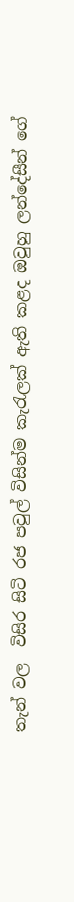තැන් වල  විසිර සිටි රජ පවුල් විසින්ම කැරැලක් ඇති කළද ඔවුහු ලන්දේසීන් ගේ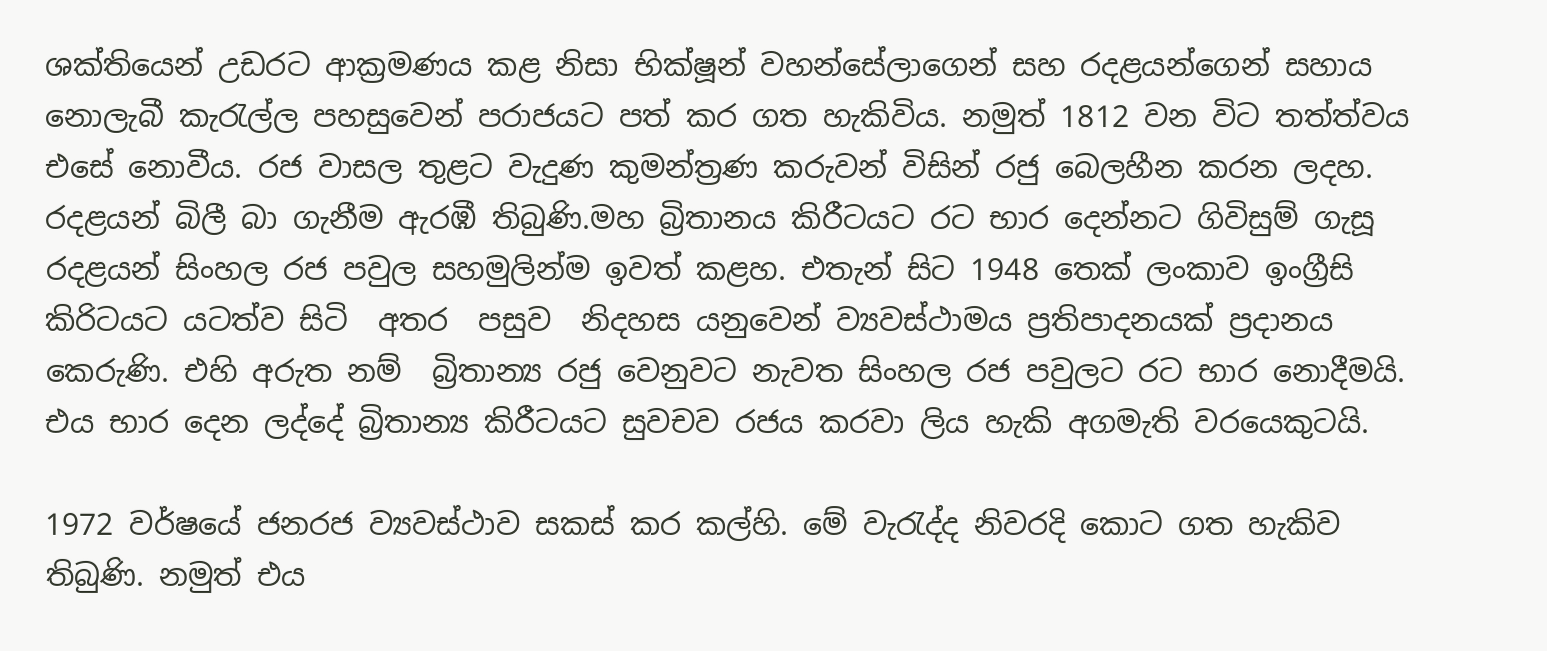ශක්තියෙන් උඩරට ආක්‍රමණය කළ නිසා භික්ෂූන් වහන්සේලාගෙන් සහ රදළයන්ගෙන් සහාය නොලැබී කැරැල්ල පහසුවෙන් පරාජයට පත් කර ගත හැකිවිය. නමුත් 1812 වන විට තත්ත්වය එසේ නොවීය. රජ වාසල තුළට වැදුණ කුමන්ත්‍රණ කරුවන් විසින් රජු බෙලහීන කරන ලදහ. රදළයන් බිලී බා ගැනීම ඇරඹී තිබුණි.මහ බ්‍රිතානය කිරීටයට රට භාර දෙන්නට ගිවිසුම් ගැසූ රදළයන් සිංහල රජ පවුල සහමුලින්ම ඉවත් කළහ. එතැන් සිට 1948 තෙක් ලංකාව ඉංග්‍රීසි කිරිටයට යටත්ව සිටි  අතර  පසුව  නිදහස යනුවෙන් ව්‍යවස්ථාමය ප්‍රතිපාදනයක් ප්‍රදානය කෙරුණි. එහි අරුත නම්  බ්‍රිතාන්‍ය රජු වෙනුවට නැවත සිංහල රජ පවුලට රට භාර නොදීමයි. එය භාර දෙන ලද්දේ බ්‍රිතාන්‍ය කිරීටයට සුවචව රජය කරවා ලිය හැකි අගමැති වරයෙකුටයි.

1972 වර්ෂයේ ජනරජ ව්‍යවස්ථාව සකස් කර කල්හි. මේ වැරැද්ද නිවරදි කොට ගත හැකිව තිබුණි. නමුත් එය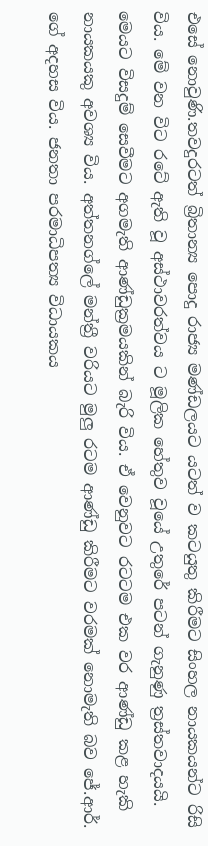එසේ නොවුණි.තවදුරටත් බ්‍රිතාන්‍ය පොදු රාජ්‍ය මණ්ඩලයට යටත් ව කටයුතු කිරීමට සිංහල නායකයන්ට රිසි විය. මේ වන විට රටේ ඇති වූ අස්ථාවරත්වය ට මූලික හේතුව වූයේ උතුරේ පටන් ගැනුණු ත්‍රස්තවාදයයි. මෙයට විසදුම් සෙවීමට අගමැති ආණ්ඩුක්‍රමයකින් බැරි විය. ඒ වෙනුවට රටටම එක වර ආණ්ඩු කළ හැකි නායකයකු අවශ්‍ය විය. අත්තනග්ලේ මන්ත්‍රී වරියට මුලු රටම ආණ්ඩු කිරීමට වරමක් නොමැති බව ජේ.ආර්. ගේ අදහස විය. ජනතා පරමාධිපත්‍ය විධායකය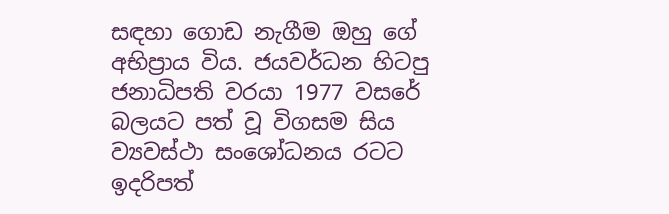සඳහා ගොඩ නැගීම ඔහු ගේ අභිප්‍රාය විය. ජයවර්ධන හිටපු ජනාධිපති වරයා 1977 වසරේ බලයට පත් වූ විගසම සිය ව්‍යවස්ථා සංශෝධනය රටට ඉදරිපත්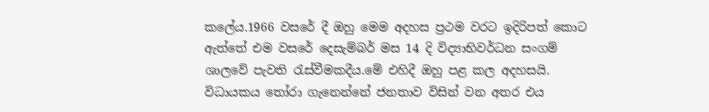කලේය.1966 වසරේ දී ඔහු මෙම අදහස ප්‍රථම වරට ඉදිරිපත් කොට ඇත්තේ එම වසරේ දෙසැම්බර් මස 14 දි විද්‍යාභිවර්ධන සංගම් ශාලවේ පැවති රැස්වීමකදීය.මේ එහිදී ඔහු පළ කල අදහසයි. විධායකය තෝරා ගැනෙන්නේ ජනතාව විසින් වන අතර එය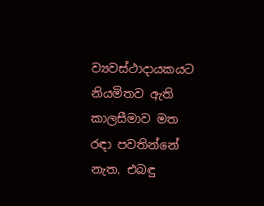ව්‍යවස්ථාදායකයට නියමිතව ඇති කාලසීමාව මත රඳා පවතින්නේ නැත. එබඳු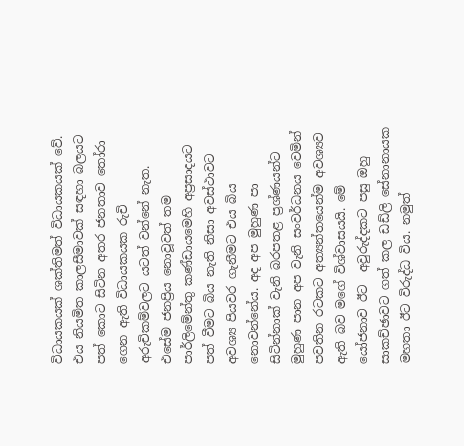විධායකයක් ශක්තිමත් විධායකයක් වේ. එය නියමිත කාලසීමාවක් සඳහා බලයට පත් කොට සිටින අතර ජනතාව තෝරා ගෙන ඇති විධායකයක රුචි අරුචිකම්වලට යටත් වන්නේ නැත. එසේම ජනප්‍රිය නොවූවත් තම පාර්ලිමේන්තු කණ්ඩායමෙහි අප්‍රසාදයට පත් වීමට බිය නැති නිසා අවස්ථාවට අවශ්‍ය පියවර ගැනීමට එය බිය නොවන්නේය. අද අප මුහුණ පා සිටින්නාක් වැනි බරපතළ ප්‍රශ්ණයන්ට මුහුණ පාන අප වැනි සංවර්ධනය වෙමින් පවතින රටකට අත්‍යන්තයෙන්ම අවශ්‍යව ඇති බව මගේ විශ්වාසයයි. මේ යෝජනාව ඊට  අවුරුද්දකට පසු ඔහු සාකච්ඡාවට ගත් කල ඩඩ්ලි සේනානායක මහතා ඊට විරුද්ධ විය. නමුත්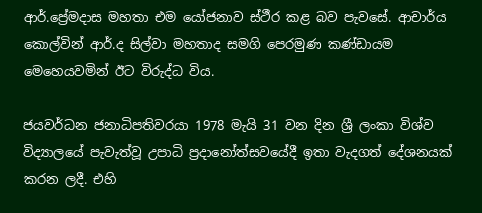ආර්.ප්‍රේමදාස මහතා එම යෝජනාව ස්ථීර කළ බව පැවසේ. ආචාර්ය කොල්වින් ආර්.ද සිල්වා මහතාද සමගි පෙරමුණ කණ්ඩායම මෙහෙයවමින් ඊට විරුද්ධ විය.

ජයවර්ධන ජනාධිපතිවරයා 1978 මැයි 31 වන දින ශ්‍රී ලංකා විශ්ව විද්‍යාලයේ පැවැත්වූ උපාධි ප්‍රදානෝත්සවයේදී ඉතා වැදගත් දේශනයක් කරන ලදී. එහි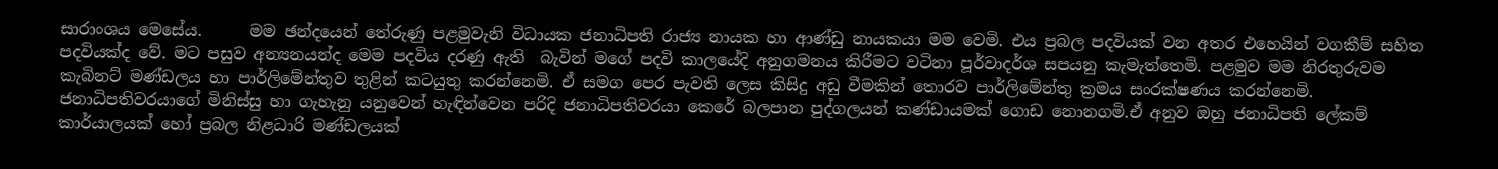සාරාංශය මෙසේය.      මම ඡන්දයෙන් තේරුණු පළමුවැනි විධායක ජනාධිපති රාජ්‍ය නායක හා ආණ්ඩු නායකයා මම වෙමි. එය ප්‍රබල පදවියක් වන අතර එහෙයින් වගකීම් සහිත පදවියක්ද වේ. මට පසුව අන්‍යනයන්ද මෙම පදවිය දරණු ඇති  බැවින් මගේ පදවි කාලයේදි අනුගමනය කිරීමට වටිනා පූර්වාදර්ශ සපයනු කැමැත්තෙමි. පළමුව මම නිරතුරුවම කැබිනට් මණ්ඩලය හා පාර්ලිමේන්තුව තුළින් කටයුතු කරන්නෙමි. ඒ සමග පෙර පැවති ලෙස කිසිදු අඩු වීමකින් තොරව පාර්ලිමේන්තු ක්‍රමය සංරක්ෂණය කරන්නෙමි.  ජනාධිපතිවරයාගේ මිනිස්සු හා ගැහැනු යනුවෙන් හැඳින්වෙන පරිදි ජනාධිපතිවරයා කෙරේ බලපාන පුද්ගලයන් කණ්ඩායමක් ගොඩ නොනගමි.ඒ අනුව ඔහු ජනාධිපති ලේකම් කාර්යාලයක් හෝ ප්‍රබල නිළධාරි මණ්ඩලයක්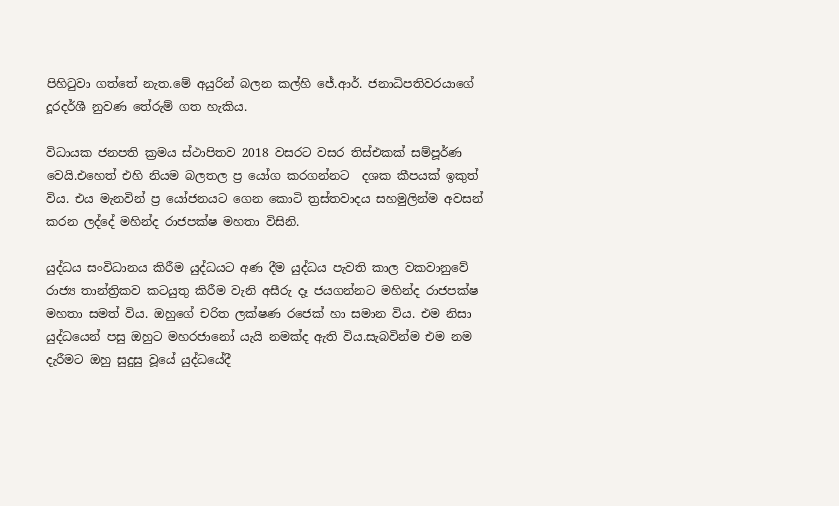පිහිටුවා ගත්තේ නැත.මේ අයුරින් බලන කල්හි ජේ.ආර්. ජනාධිපතිවරයාගේ දූරදර්ශී නුවණ තේරුම් ගත හැකිය.

විධායක ජනපති ක්‍රමය ස්ථාපිතව 2018 වසරට වසර තිස්එකක් සම්පූර්ණ වෙයි.එහෙත් එහි නියම බලතල ප්‍ර යෝග කරගන්නට  දශක කීපයක් ඉකුත් විය. එය මැනවින් ප්‍ර යෝජනයට ගෙන කොටි ත්‍රස්තවාදය සහමුලින්ම අවසන් කරන ලද්දේ මහින්ද රාජපක්ෂ මහතා විසිනි.

යුද්ධය සංවිධානය කිරීම යුද්ධයට අණ දීම යුද්ධය පැවති කාල වකවානුවේ රාජ්‍ය තාන්ත්‍රිකව කටයුතු කිරීම වැනි අසීරු දෑ ජයගන්නට මහින්ද රාජපක්ෂ මහතා සමත් විය. ඔහුගේ චරිත ලක්ෂණ රජෙක් හා සමාන විය. එම නිසා යුද්ධයෙන් පසු ඔහුට මහරජානෝ යැයි නමක්ද ඇති විය.සැබවින්ම එම නම දැරීමට ඔහු සුදුසු වූයේ යුද්ධයේදී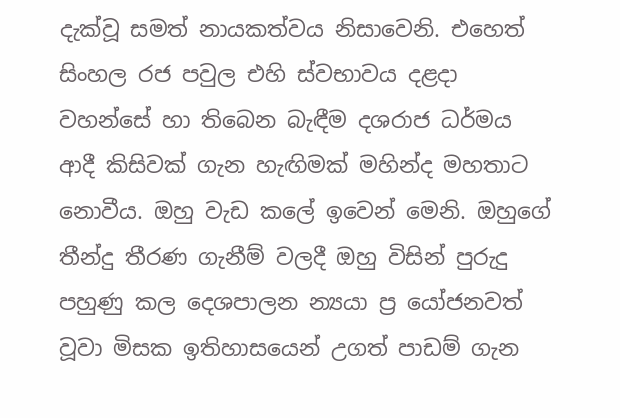දැක්වූ සමත් නායකත්වය නිසාවෙනි. එහෙත් සිංහල රජ පවුල එහි ස්වභාවය දළදා වහන්සේ හා තිබෙන බැඳීම දශරාජ ධර්මය ආදී කිසිවක් ගැන හැඟිමක් මහින්ද මහතාට නොවීය. ඔහු වැඩ කලේ ඉවෙන් මෙනි. ඔහුගේ තීන්දු තීරණ ගැනීම් වලදී ඔහු විසින් පුරුදු පහුණු කල දෙශපාලන න්‍යයා ප්‍ර යෝජනවත් වූවා මිසක ඉතිහාසයෙන් උගත් පාඩම් ගැන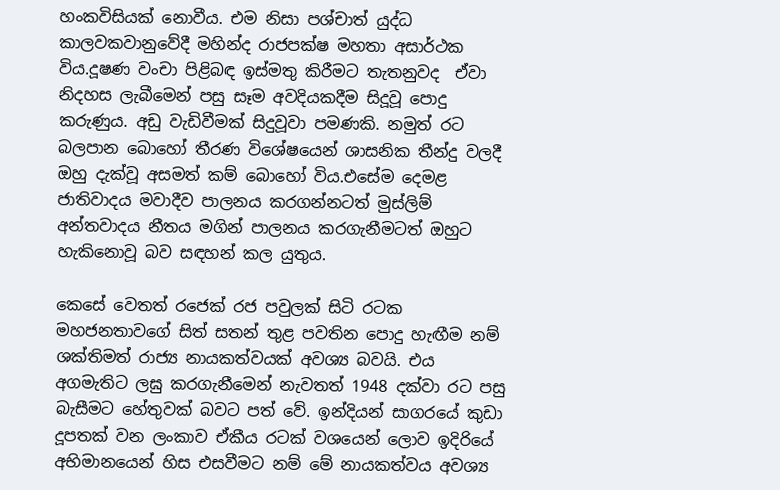හංකවිසියක් නොවීය. එම නිසා පශ්චාත් යුද්ධ කාලවකවානුවේදී මහින්ද රාජපක්ෂ මහතා අසාර්ථක විය.දූෂණ වංචා පිළිබඳ ඉස්මතු කිරීමට තැතනුවද  ඒවා නිදහස ලැබීමෙන් පසු සෑම අවදියකදීම සිදූවූ පොදු කරුණුය. අඩු වැඩිවීමක් සිදුවූවා පමණකි. නමුත් රට බලපාන බොහෝ තීරණ විශේෂයෙන් ශාසනික තීන්දු වලදී ඔහු දැක්වූ අසමත් කම් බොහෝ විය.එසේම දෙමළ ජාතිවාදය මවාදීව පාලනය කරගන්නටත් මුස්ලිම් අන්තවාදය නීතය මගින් පාලනය කරගැනීමටත් ඔහුට හැකිනොවූ බව සඳහන් කල යුතුය.

කෙසේ වෙතත් රජෙක් රජ පවුලක් සිටි රටක මහජනතාවගේ සිත් සතන් තුළ පවතින පොදු හැඟීම නම් ශක්තිමත් රාජ්‍ය නායකත්වයක් අවශ්‍ය බවයි. එය අගමැතිට ලඝු කරගැනීමෙන් නැවතත් 1948 දක්වා රට පසු බැසීමට හේතුවක් බවට පත් වේ. ඉන්දියන් සාගරයේ කුඩා දූපතක් වන ලංකාව ඒකීය රටක් වශයෙන් ලොව ඉදිරියේ අභිමානයෙන් හිස එසවීමට නම් මේ නායකත්වය අවශ්‍ය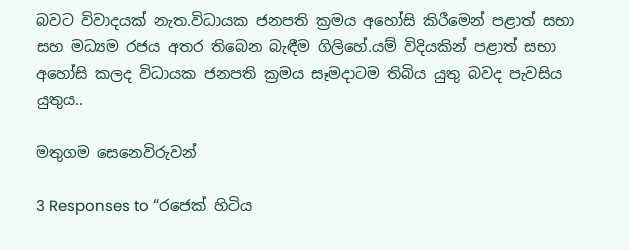බවට විවාදයක් නැත.විධායක ජනපති ක්‍රමය අහෝසි කිරීමෙන් පළාත් සභා සහ මධ්‍යම රජය අතර තිබෙන බැඳීම ගිලිහේ.යම් විදියකින් පළාත් සභා අහෝසි කලද විධායක ජනපති ක්‍රමය සෑමදාටම තිබිය යුතු බවද පැවසිය යුතුය..

මතුගම සෙනෙවිරුවන්

3 Responses to “රජෙක් හිටිය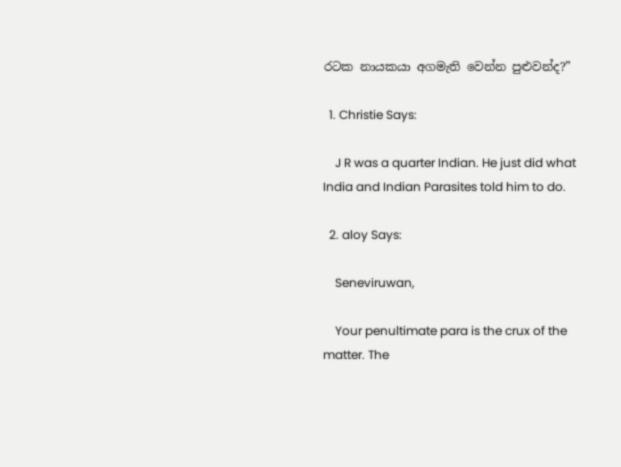රටක නායකයා අගමැති වෙන්න පුළුවන්ද?”

  1. Christie Says:

    J R was a quarter Indian. He just did what India and Indian Parasites told him to do.

  2. aloy Says:

    Seneviruwan,

    Your penultimate para is the crux of the matter. The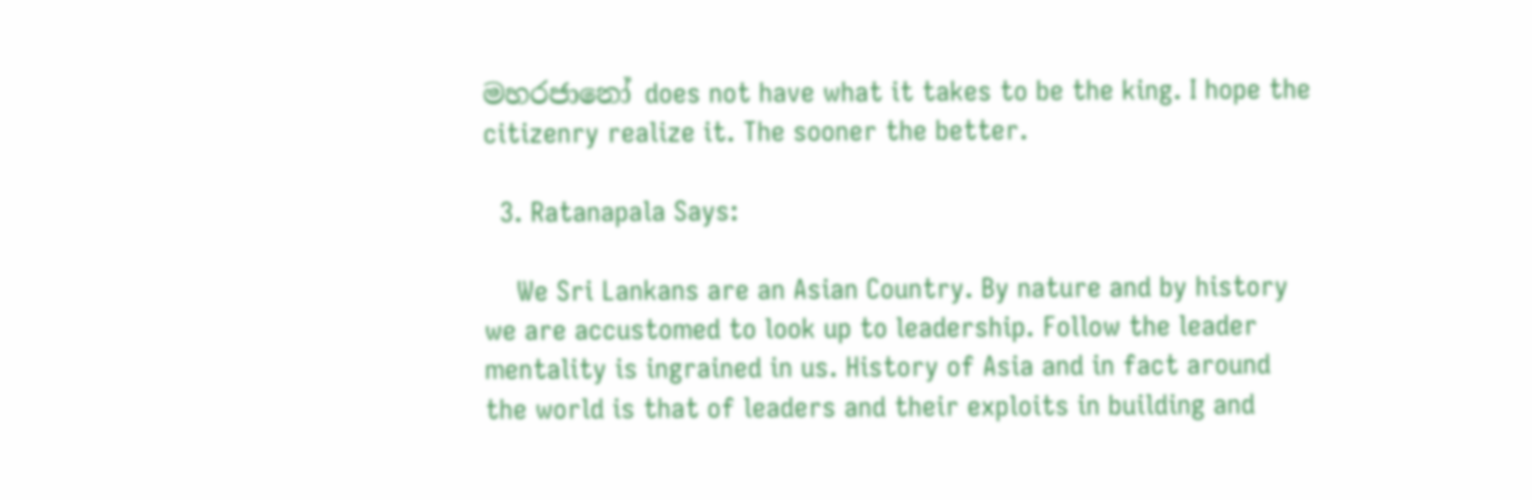මහරජානෝ does not have what it takes to be the king. I hope the citizenry realize it. The sooner the better.

  3. Ratanapala Says:

    We Sri Lankans are an Asian Country. By nature and by history we are accustomed to look up to leadership. Follow the leader mentality is ingrained in us. History of Asia and in fact around the world is that of leaders and their exploits in building and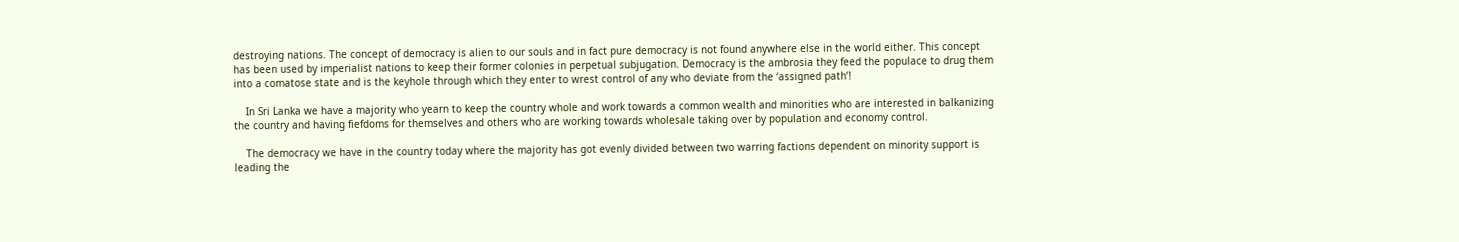destroying nations. The concept of democracy is alien to our souls and in fact pure democracy is not found anywhere else in the world either. This concept has been used by imperialist nations to keep their former colonies in perpetual subjugation. Democracy is the ambrosia they feed the populace to drug them into a comatose state and is the keyhole through which they enter to wrest control of any who deviate from the ‘assigned path’!

    In Sri Lanka we have a majority who yearn to keep the country whole and work towards a common wealth and minorities who are interested in balkanizing the country and having fiefdoms for themselves and others who are working towards wholesale taking over by population and economy control.

    The democracy we have in the country today where the majority has got evenly divided between two warring factions dependent on minority support is leading the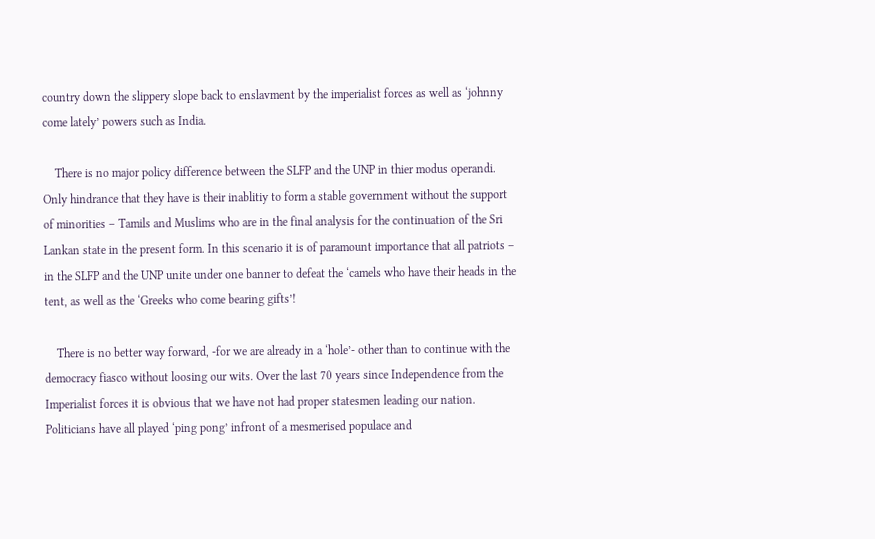country down the slippery slope back to enslavment by the imperialist forces as well as ‘johnny come lately’ powers such as India.

    There is no major policy difference between the SLFP and the UNP in thier modus operandi. Only hindrance that they have is their inablitiy to form a stable government without the support of minorities – Tamils and Muslims who are in the final analysis for the continuation of the Sri Lankan state in the present form. In this scenario it is of paramount importance that all patriots – in the SLFP and the UNP unite under one banner to defeat the ‘camels who have their heads in the tent, as well as the ‘Greeks who come bearing gifts’!

    There is no better way forward, -for we are already in a ‘hole’- other than to continue with the democracy fiasco without loosing our wits. Over the last 70 years since Independence from the Imperialist forces it is obvious that we have not had proper statesmen leading our nation. Politicians have all played ‘ping pong’ infront of a mesmerised populace and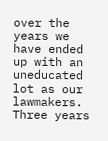over the years we have ended up with an uneducated lot as our lawmakers. Three years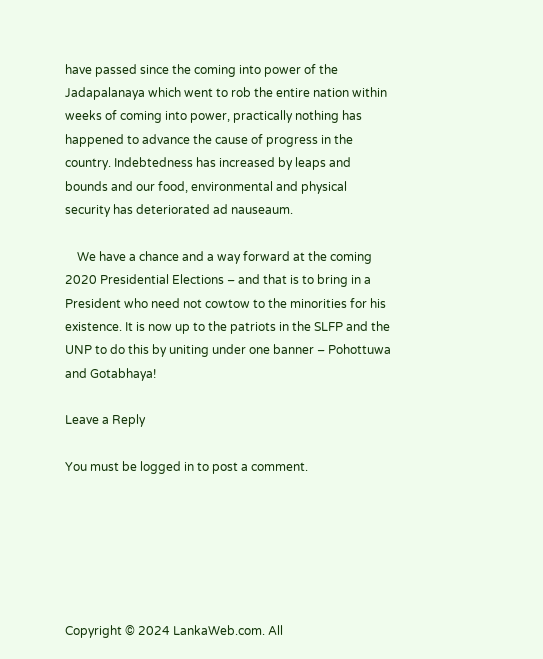have passed since the coming into power of the Jadapalanaya which went to rob the entire nation within weeks of coming into power, practically nothing has happened to advance the cause of progress in the country. Indebtedness has increased by leaps and bounds and our food, environmental and physical security has deteriorated ad nauseaum.

    We have a chance and a way forward at the coming 2020 Presidential Elections – and that is to bring in a President who need not cowtow to the minorities for his existence. It is now up to the patriots in the SLFP and the UNP to do this by uniting under one banner – Pohottuwa and Gotabhaya!

Leave a Reply

You must be logged in to post a comment.






Copyright © 2024 LankaWeb.com. All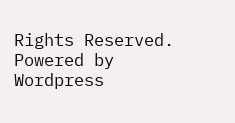Rights Reserved. Powered by Wordpress